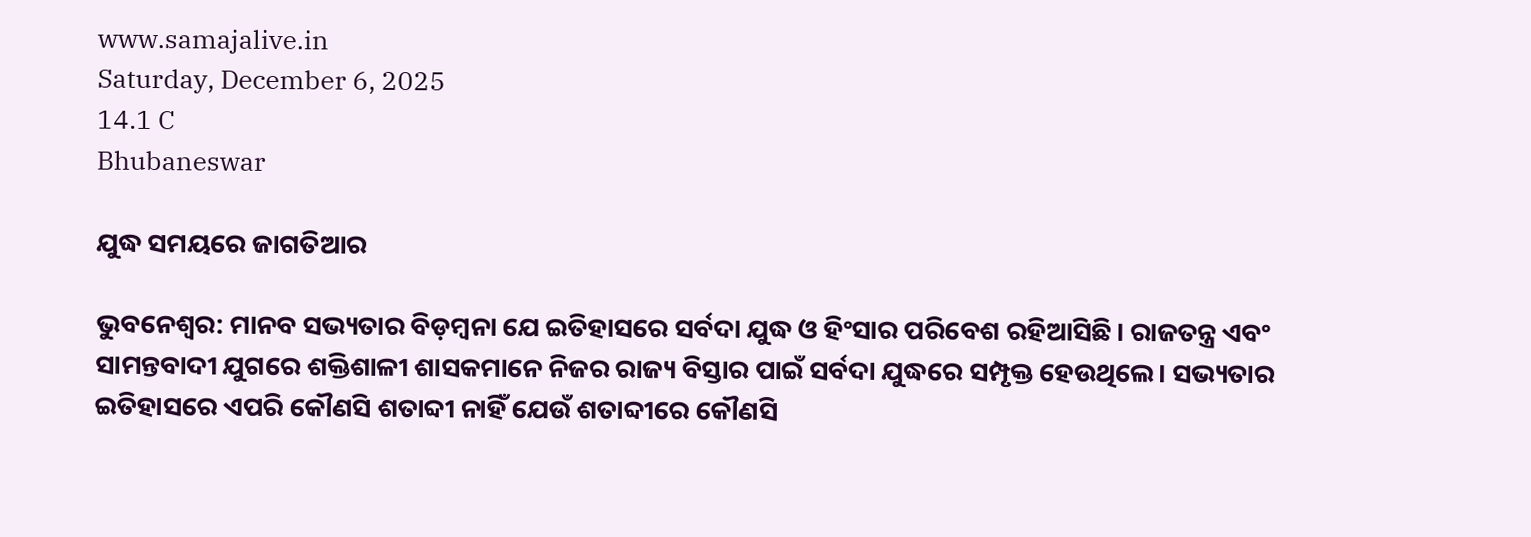www.samajalive.in
Saturday, December 6, 2025
14.1 C
Bhubaneswar

ଯୁଦ୍ଧ ସମୟରେ ଜାଗତିଆର

ଭୁବନେଶ୍ଵର: ମାନବ ସଭ୍ୟତାର ବିଡ଼ମ୍ବନା ଯେ ଇତିହାସରେ ସର୍ବଦା ଯୁଦ୍ଧ ଓ ହିଂସାର ପରିବେଶ ରହିଆସିଛି। ରାଜତନ୍ତ୍ର ଏବଂ ସାମନ୍ତବାଦୀ ଯୁଗରେ ଶକ୍ତିଶାଳୀ ଶାସକମାନେ ନିଜର ରାଜ୍ୟ ବିସ୍ତାର ପାଇଁ ସର୍ବଦା ଯୁଦ୍ଧରେ ସମ୍ପୃକ୍ତ ହେଉଥିଲେ। ସଭ୍ୟତାର ଇତିହାସରେ ଏପରି କୌଣସି ଶତାବ୍ଦୀ ନାହିଁ ଯେଉଁ ଶତାବ୍ଦୀରେ କୌଣସି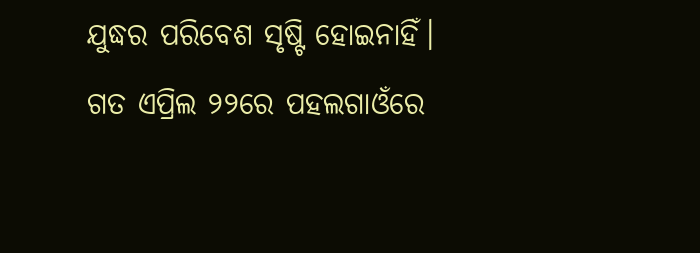ଯୁଦ୍ଧର ପରିବେଶ ସୃଷ୍ଟି ହୋଇନାହିଁ। ଗତ ଏପ୍ରିଲ ୨୨ରେ ପହଲଗାଓଁରେ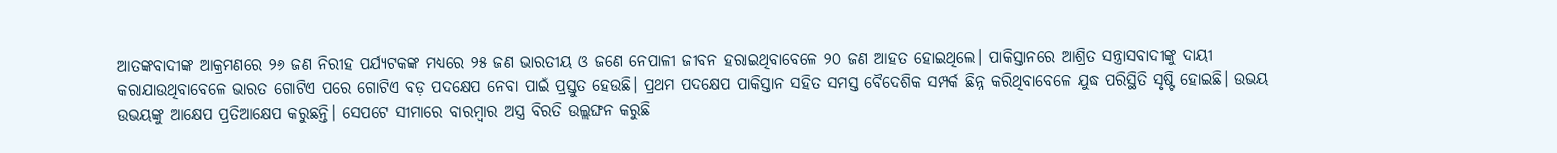ଆତଙ୍କବାଦୀଙ୍କ ଆକ୍ରମଣରେ ୨୬ ଜଣ ନିରୀହ ପର୍ଯ୍ୟଟକଙ୍କ ମଧ୍ୟରେ ୨୫ ଜଣ ଭାରତୀୟ ଓ ଜଣେ ନେପାଳୀ ଜୀବନ ହରାଇଥିବାବେଳେ ୨୦ ଜଣ ଆହତ ହୋଇଥିଲେ। ପାକିସ୍ତାନରେ ଆଶ୍ରିତ ସନ୍ତ୍ରାସବାଦୀଙ୍କୁ ଦାୟୀ କରାଯାଉଥିବାବେଳେ ଭାରତ ଗୋଟିଏ ପରେ ଗୋଟିଏ ବଡ଼ ପଦକ୍ଷେପ ନେବା ପାଇଁ ପ୍ରସ୍ତୁତ ହେଉଛି। ପ୍ରଥମ ପଦକ୍ଷେପ ପାକିସ୍ତାନ ସହିତ ସମସ୍ତ ବୈଦେଶିକ ସମ୍ପର୍କ ଛିନ୍ନ କରିଥିବାବେଳେ ଯୁଦ୍ଧ ପରିସ୍ଥିତି ସୃଷ୍ଟି ହୋଇଛି। ଉଭୟ ଉଭୟଙ୍କୁ ଆକ୍ଷେପ ପ୍ରତିଆକ୍ଷେପ କରୁଛନ୍ତି। ସେପଟେ ସୀମାରେ ବାରମ୍ବାର ଅସ୍ତ୍ର ବିରତି ଉଲ୍ଲଙ୍ଘନ କରୁଛି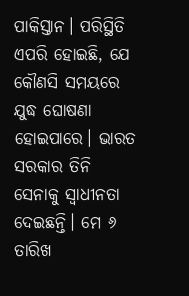ପାକିସ୍ତାନ। ପରିସ୍ଥିତି ଏପରି ହୋଇଛି, ଯେ କୌଣସି ସମୟରେ ଯୁଦ୍ଧ ଘୋଷଣା ହୋଇପାରେ। ଭାରତ ସରକାର ତିନି ସେନାକୁ ସ୍ବାଧୀନତା ଦେଇଛନ୍ତି। ମେ ୬ ତାରିଖ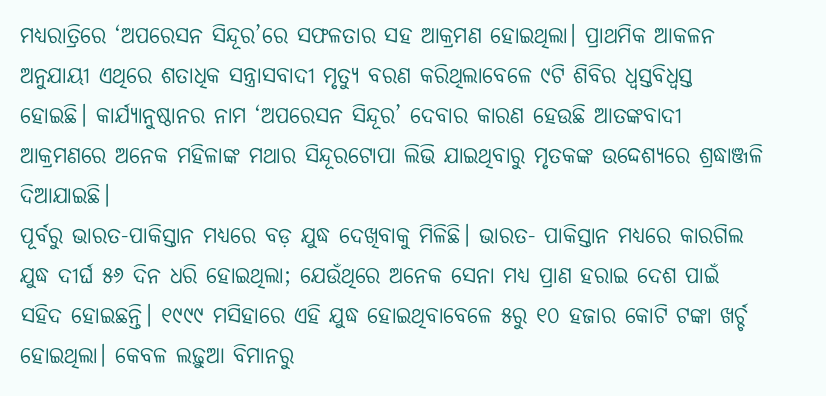ମଧ୍ୟରାତ୍ରିରେ ‘ଅପରେସନ ସିନ୍ଦୂର’ରେ ସଫଳତାର ସହ ଆକ୍ରମଣ ହୋଇଥିଲା। ପ୍ରାଥମିକ ଆକଳନ ଅନୁଯାୟୀ ଏଥିରେ ଶତାଧିକ ସନ୍ତ୍ରାସବାଦୀ ମୃତ୍ୟୁ ବରଣ କରିଥିଲାବେଳେ ୯ଟି ଶିବିର ଧ୍ୱସ୍ତବିଧ୍ୱସ୍ତ ହୋଇଛି। କାର୍ଯ୍ୟାନୁଷ୍ଠାନର ନାମ ‘ଅପରେସନ ସିନ୍ଦୂର’ ଦେବାର କାରଣ ହେଉଛି ଆତଙ୍କବାଦୀ ଆକ୍ରମଣରେ ଅନେକ ମହିଳାଙ୍କ ମଥାର ସିନ୍ଦୂରଟୋପା ଲିଭି ଯାଇଥିବାରୁ ମୃତକଙ୍କ ଉଦ୍ଦେଶ୍ୟରେ ଶ୍ରଦ୍ଧାଞ୍ଜଳି ଦିଆଯାଇଛି।
ପୂର୍ବରୁ ଭାରତ-ପାକିସ୍ତାନ ମଧ୍ୟରେ ବଡ଼ ଯୁଦ୍ଧ ଦେଖିବାକୁ ମିଳିଛି। ଭାରତ- ପାକିସ୍ତାନ ମଧ୍ୟରେ କାରଗିଲ ଯୁଦ୍ଧ ଦୀର୍ଘ ୫୬ ଦିନ ଧରି ହୋଇଥିଲା; ଯେଉଁଥିରେ ଅନେକ ସେନା ମଧ୍ୟ ପ୍ରାଣ ହରାଇ ଦେଶ ପାଇଁ ସହିଦ ହୋଇଛନ୍ତି। ୧୯୯୯ ମସିହାରେ ଏହି ଯୁଦ୍ଧ ହୋଇଥିବାବେଳେ ୫ରୁ ୧୦ ହଜାର କୋଟି ଟଙ୍କା ଖର୍ଚ୍ଚ ହୋଇଥିଲା। କେବଳ ଲଢ଼ୁଆ ବିମାନରୁ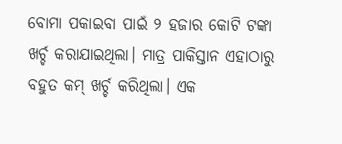ବୋମା ପକାଇବା ପାଇଁ ୨ ହଜାର କୋଟି ଟଙ୍କା ଖର୍ଚ୍ଚ କରାଯାଇଥିଲା। ମାତ୍ର ପାକିସ୍ତାନ ଏହାଠାରୁ ବହୁତ କମ୍ ଖର୍ଚ୍ଚ କରିଥିଲା। ଏକ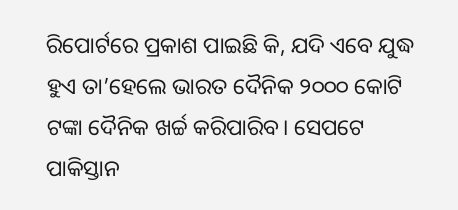ରିପୋର୍ଟରେ ପ୍ରକାଶ ପାଇଛି କି, ଯଦି ଏବେ ଯୁଦ୍ଧ ହୁଏ ତା’ହେଲେ ଭାରତ ଦୈନିକ ୨୦୦୦ କୋଟି ଟଙ୍କା ଦୈନିକ ଖର୍ଚ୍ଚ କରିପାରିବ। ସେପଟେ ପାକିସ୍ତାନ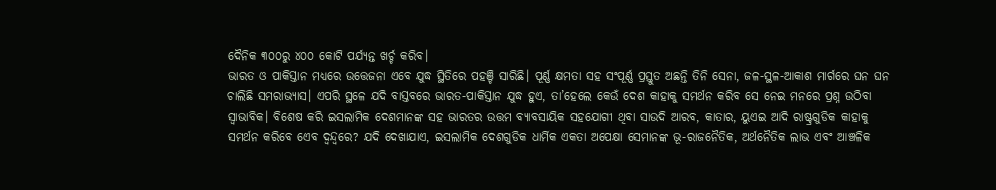ଦୈନିକ ୩୦୦ରୁ ୪୦୦ କୋଟି ପର୍ଯ୍ୟନ୍ତ ଖର୍ଚ୍ଚ କରିବ।
ଭାରତ ଓ ପାକିସ୍ତାନ ମଧ୍ୟରେ ଉତ୍ତେଜନା ଏବେ ଯୁଦ୍ଧ ସ୍ଥିତିରେ ପହଞ୍ଚି ସାରିଛି। ପୂର୍ଣ୍ଣ କ୍ଷମତା ସହ ସଂପୂର୍ଣ୍ଣ ପ୍ରସ୍ତୁତ ଅଛନ୍ତି ତିନି ସେନା, ଜଳ-ସ୍ଥଳ-ଆକାଶ ମାର୍ଗରେ ଘନ ଘନ ଚାଲିଛି ସମରାଭ୍ୟାସ। ଏପରି ସ୍ଥଳେ ଯଦି ବାସ୍ତବରେ ଭାରତ-ପାକିସ୍ତାନ ଯୁଦ୍ଧ ହୁଏ, ତା’ହେଲେ କେଉଁ ଦେଶ କାହାକୁ ସମର୍ଥନ କରିବ ସେ ନେଇ ମନରେ ପ୍ରଶ୍ନ ଉଠିବା ସ୍ୱାଭାବିକ। ବିଶେଷ କରି ଇସଲାମିକ ଦେଶମାନଙ୍କ ସହ ଭାରତର ଉତ୍ତମ ବ୍ୟାବସାୟିକ ସହଯୋଗୀ ଥିବା ସାଉଦି ଆରବ, କାତାର, ୟୁଏଇ ଆଦି ରାଷ୍ଟ୍ରଗୁଡିକ କାହାକୁ ସମର୍ଥନ କରିବେ ଏ‌େ‌ବ ଦ୍ବନ୍ଦ୍ବରେ? ଯଦି ଦେଖାଯାଏ, ଇସଲାମିକ ଦେଶଗୁଡିକ ଧାର୍ମିକ ଏକତା ଅପେକ୍ଷା ସେମାନଙ୍କ ଭୂ-ରାଜନୈତିକ, ଅର୍ଥନୈତିକ ଲାଭ ଏବଂ ଆଞ୍ଚଳିକ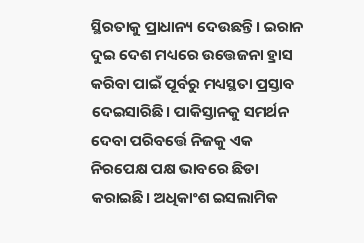ସ୍ଥିରତାକୁ ପ୍ରାଧାନ୍ୟ ଦେଉଛନ୍ତି। ଇରାନ ଦୁଇ ଦେଶ ମଧ୍ୟରେ ଉତ୍ତେଜନା ହ୍ରାସ କରିବା ପାଇଁ ପୂର୍ବରୁ ମଧ୍ୟସ୍ଥତା ପ୍ରସ୍ତାବ ଦେଇସାରିଛି। ପାକିସ୍ତାନକୁ ସମର୍ଥନ ଦେବା ପରିବର୍ତ୍ତେ ନିଜକୁ ଏକ ନିରପେକ୍ଷ ପକ୍ଷ ଭାବରେ ଛିଡା କରାଇଛି। ଅଧିକାଂଶ ଇସଲାମିକ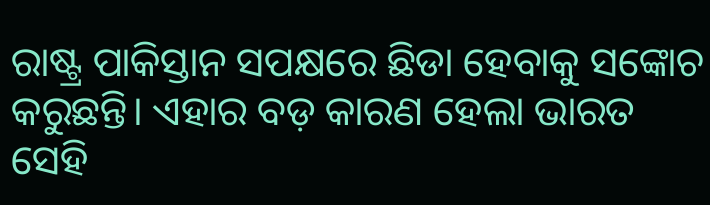ରାଷ୍ଟ୍ର ପାକିସ୍ତାନ ସପକ୍ଷରେ ଛିଡା ହେବାକୁ ସଙ୍କୋଚ କରୁଛନ୍ତି। ଏହାର ବଡ଼ କାରଣ ହେଲା ଭାରତ ସେହି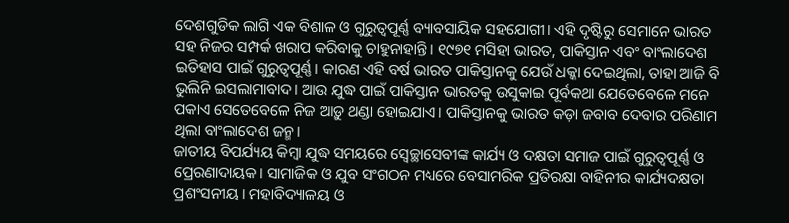ଦେଶଗୁଡିକ ଲାଗି ଏକ ବିଶାଳ ଓ ଗୁରୁତ୍ୱପୂର୍ଣ୍ଣ ବ୍ୟାବସାୟିକ ସହଯୋଗୀ। ଏହି ଦୃଷ୍ଟିରୁ ସେମାନେ ଭାରତ ସହ ନିଜର ସମ୍ପର୍କ ଖରାପ କରିବାକୁ ଚାହୁନାହାନ୍ତି। ୧୯୭୧ ମସିହା ଭାରତ, ପାକିସ୍ତାନ ଏବଂ ବାଂଲାଦେଶ ଇତିହାସ ପାଇଁ ଗୁରୁତ୍ୱପୂର୍ଣ୍ଣ। କାରଣ ଏହି ବର୍ଷ ଭାରତ ପାକିସ୍ତାନକୁ ଯେଉଁ ଧକ୍କା ଦେଇଥିଲା, ତାହା ଆଜି ବି ଭୁଲିନି ଇସଲାମାବାଦ। ଆଉ ଯୁଦ୍ଧ ପାଇଁ ପାକିସ୍ତାନ ଭାରତକୁ ଉସୁକାଇ ପୂର୍ବକଥା ଯେତେବେଳେ ମନେ ପକାଏ ସେତେବେଳେ ନିଜ ଆଡ଼ୁ ଥଣ୍ଡା ହୋଇଯାଏ। ପାକିସ୍ତାନକୁ ଭାରତ କଡ଼ା ଜବାବ ଦେବାର ପରିଣାମ ଥିଲା ବାଂଲାଦେଶ ଜନ୍ମ।
ଜାତୀୟ ବିପର୍ଯ୍ୟୟ କିମ୍ବା ଯୁଦ୍ଧ ସମୟରେ ସ୍ୱେଚ୍ଛାସେବୀଙ୍କ କାର୍ଯ୍ୟ ଓ ଦକ୍ଷତା ସମାଜ ପାଇଁ ଗୁରୁତ୍ବପୂର୍ଣ୍ଣ ଓ ପ୍ରେରଣାଦାୟକ। ସାମାଜିକ ଓ ଯୁବ ସଂଗଠନ ମଧ୍ୟରେ ବେସାମରିକ ପ୍ରତିରକ୍ଷା ବାହିନୀର କାର୍ଯ୍ୟଦକ୍ଷତା ପ୍ରଶଂସନୀୟ। ମହାବିଦ୍ୟାଳୟ ଓ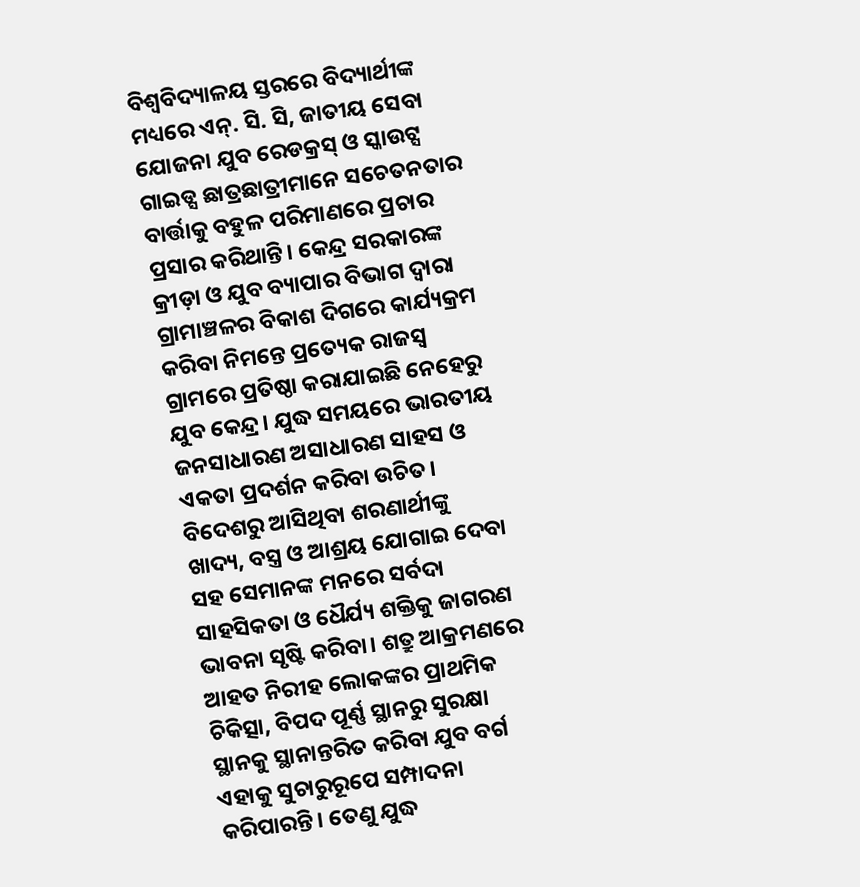ବିଶ୍ବବିଦ୍ୟାଳୟ ସ୍ତରରେ ବିଦ୍ୟାର୍ଥୀଙ୍କ ମଧ୍ୟରେ ଏନ୍. ସି. ସି, ଜାତୀୟ ସେବା ଯୋଜନା ଯୁବ ରେଡକ୍ରସ୍ ଓ ସ୍କାଉଟ୍ସ ଗାଇଡ୍ସ ଛାତ୍ରଛାତ୍ରୀମାନେ ସଚେତନତାର ବାର୍ତ୍ତାକୁ ବହୁଳ ପରିମାଣରେ ପ୍ରଚାର ପ୍ରସାର କରିଥାନ୍ତି। କେନ୍ଦ୍ର ସରକାରଙ୍କ କ୍ରୀଡ଼ା ଓ ଯୁବ ବ୍ୟାପାର ବିଭାଗ ଦ୍ବାରା ଗ୍ରାମାଞ୍ଚଳର ବିକାଶ ଦିଗରେ କାର୍ଯ୍ୟକ୍ରମ କରିବା ନିମନ୍ତେ ପ୍ରତ୍ୟେକ ରାଜସ୍ବ ଗ୍ରାମରେ ପ୍ରତିଷ୍ଠା କରାଯାଇଛି ନେହେରୁ ଯୁବ କେନ୍ଦ୍ର। ଯୁଦ୍ଧ ସମୟରେ ଭାରତୀୟ ଜନସାଧାରଣ ଅସାଧାରଣ ସାହସ ଓ ଏକତା ପ୍ରଦର୍ଶନ କରିବା ଉଚିତ। ବିଦେଶରୁ ଆସିଥିବା ଶରଣାର୍ଥୀଙ୍କୁ ଖାଦ୍ୟ, ବସ୍ତ୍ର ଓ ଆଶ୍ରୟ ଯୋଗାଇ ଦେବା ସହ ସେମାନଙ୍କ ମନରେ ସର୍ବଦା ସାହସିକତା ଓ ଧୈର୍ଯ୍ୟ ଶକ୍ତିକୁ ଜାଗରଣ ଭାବନା ସୃଷ୍ଟି କରିବା। ଶତ୍ରୁ ଆକ୍ରମଣରେ ଆହତ ନିରୀହ ଲୋକଙ୍କର ପ୍ରାଥମିକ ଚିକିତ୍ସା, ବିପଦ ପୂର୍ଣ୍ଣ ସ୍ଥାନରୁ ସୁରକ୍ଷା ସ୍ଥାନକୁ ସ୍ଥାନାନ୍ତରିତ କରିବା ଯୁବ ବର୍ଗ ଏହାକୁ ସୁଚାରୁରୂପେ ସମ୍ପାଦନା କରିପାରନ୍ତି। ତେଣୁ ଯୁଦ୍ଧ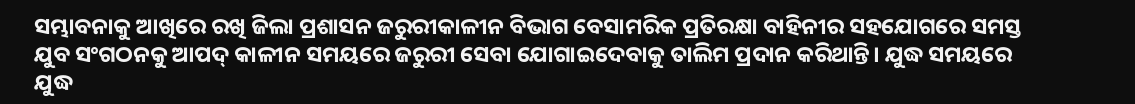ସମ୍ଭାବନାକୁ ଆଖିରେ ରଖି ଜିଲା ପ୍ରଶାସନ ଜରୁରୀକାଳୀନ ବିଭାଗ ବେସାମରିକ ପ୍ରତିରକ୍ଷା ବାହିନୀର ସହଯୋଗରେ ସମସ୍ତ ଯୁବ ସଂଗଠନକୁ ଆପଦ୍‌ କାଳୀନ ସମୟରେ ଜରୁରୀ ସେବା ଯୋଗାଇଦେବାକୁ ତାଲିମ ପ୍ରଦାନ କରିଥାନ୍ତି। ଯୁଦ୍ଧ ସମୟରେ ଯୁଦ୍ଧ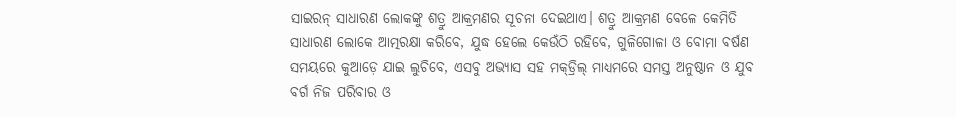ସାଇରନ୍ ସାଧାରଣ ଲୋକଙ୍କୁ ଶତ୍ରୁ ଆକ୍ରମଣର ସୂଚନା ଦେଇଥାଏ। ଶତ୍ରୁ ଆକ୍ରମଣ ବେଳେ କେମିତି ସାଧାରଣ ଲୋକେ ଆତ୍ମରକ୍ଷା କରିବେ, ଯୁଦ୍ଧ ହେଲେ କେଉଁଠି ରହିବେ, ଗୁଳିଗୋଳା ଓ ବୋମା ବର୍ଷଣ ସମୟରେ କୁଆଡ଼େ ଯାଇ ଲୁଚିବେ, ଏସବୁ ଅଭ୍ୟାସ ସହ ମକ୍‌ଡ୍ରିଲ୍ ମାଧ୍ୟମରେ ସମସ୍ତ ଅନୁଷ୍ଠାନ ଓ ଯୁବ ବର୍ଗ ନିଜ ପରିବାର ଓ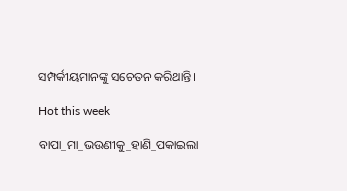ସମ୍ପର୍କୀୟମାନଙ୍କୁ ସଚେତନ କରିଥାନ୍ତି।

Hot this week

ବାପା_ମା_ଭଉଣୀକୁ_ହାଣି_ପକାଇଲା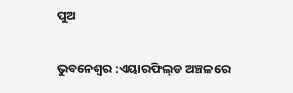ପୁଅ

ଭୁବନେଶ୍ବର :ଏୟାରଫିଲ୍‌ଡ ଅଞ୍ଚଳରେ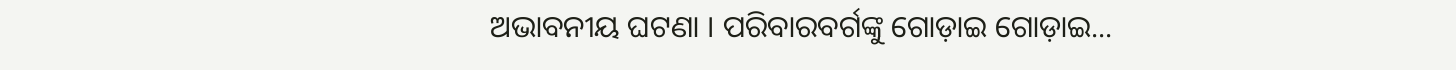ଅଭାବନୀୟ ଘଟଣା । ପରିବାରବର୍ଗଙ୍କୁ ଗୋଡ଼ାଇ ଗୋଡ଼ାଇ...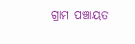ଗ୍ରାମ ପଞ୍ଚାୟତ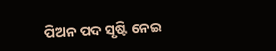ପିଅନ ପଦ ସୃଷ୍ଟି ନେଇ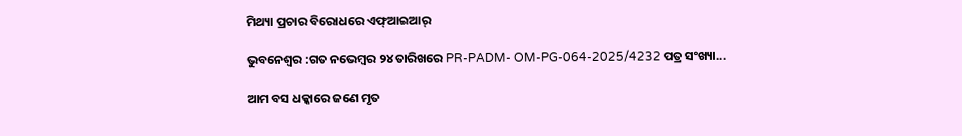ମିଥ୍ୟା ପ୍ରଚାର ବିରୋଧରେ ଏଫ୍‌ଆଇଆର୍

ଭୁବନେଶ୍ୱର :ଗତ ନ‌ଭେମ୍ବର ୨୪ ତାରିଖରେ PR-PADM- OM-PG-064-2025/4232 ପତ୍ର ସଂଖ୍ୟା...

ଆମ ବସ ଧକ୍କାରେ ଜଣେ ମୃତ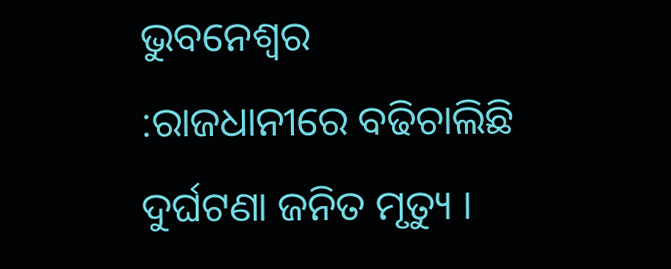ଭୁବନେଶ୍ୱର :ରାଜଧାନୀରେ ବଢିଚାଲିଛି ଦୁର୍ଘଟଣା ଜନିତ ମୃତ୍ୟୁ ।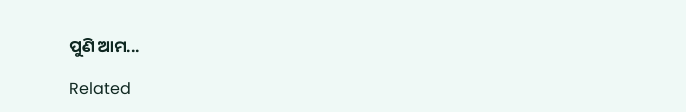ପୁଣି ଆମ...

Related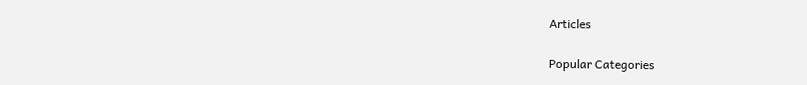Articles

Popular Categories